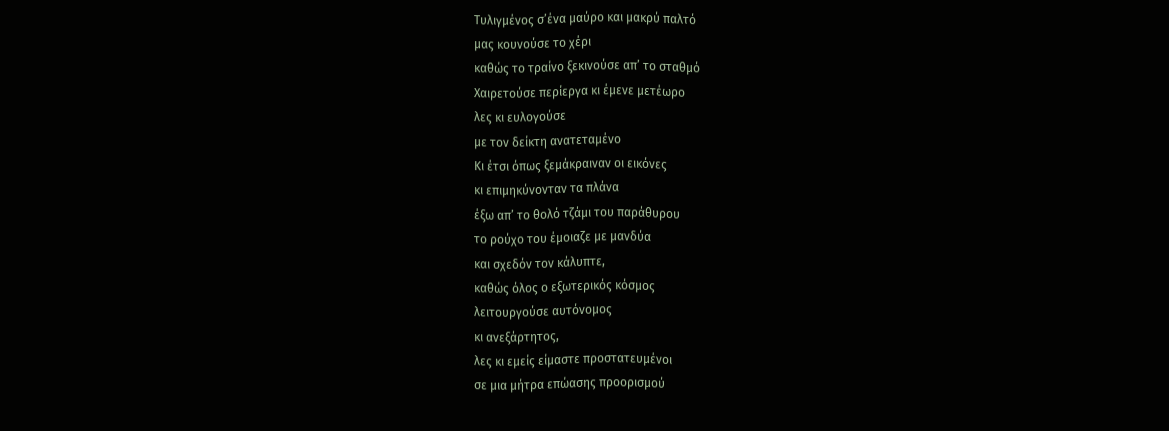Τυλιγμένος σ’ένα μαύρο και μακρύ παλτό
μας κουνούσε το χέρι
καθώς το τραίνο ξεκινούσε απ’ το σταθμό
Χαιρετούσε περίεργα κι έμενε μετέωρο
λες κι ευλογούσε
με τον δείκτη ανατεταμένο
Κι έτσι όπως ξεμάκραιναν οι εικόνες
κι επιμηκύνονταν τα πλάνα
έξω απ’ το θολό τζάμι του παράθυρου
το ρούχο του έμοιαζε με μανδύα
και σχεδόν τον κάλυπτε,
καθώς όλος ο εξωτερικός κόσμος
λειτουργούσε αυτόνομος
κι ανεξάρτητος,
λες κι εμείς είμαστε προστατευμένοι
σε μια μήτρα επώασης προορισμού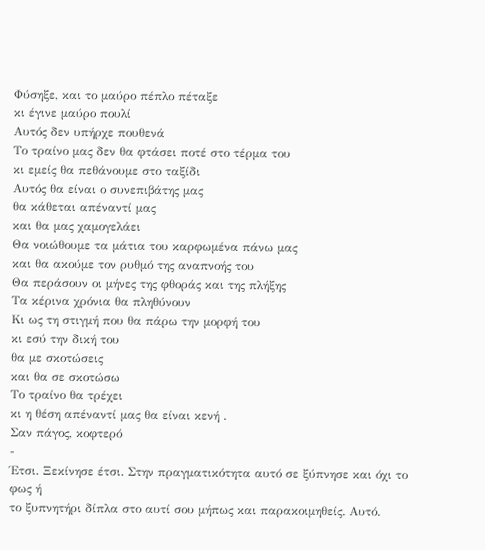Φύσηξε, και το μαύρο πέπλο πέταξε
κι έγινε μαύρο πουλί
Αυτός δεν υπήρχε πουθενά
Το τραίνο μας δεν θα φτάσει ποτέ στο τέρμα του
κι εμείς θα πεθάνουμε στο ταξίδι
Αυτός θα είναι ο συνεπιβάτης μας
θα κάθεται απέναντί μας
και θα μας χαμογελάει
Θα νοιώθουμε τα μάτια του καρφωμένα πάνω μας
και θα ακούμε τον ρυθμό της αναπνοής του
Θα περάσουν οι μήνες της φθοράς και της πλήξης
Τα κέρινα χρόνια θα πληθύνουν
Κι ως τη στιγμή που θα πάρω την μορφή του
κι εσύ την δική του
θα με σκοτώσεις
και θα σε σκοτώσω
Το τραίνο θα τρέχει
κι η θέση απέναντί μας θα είναι κενή .
Σαν πάγος, κοφτερό
-
Έτσι. Ξεκίνησε έτσι. Στην πραγματικότητα αυτό σε ξύπνησε και όχι το φως ή
το ξυπνητήρι δίπλα στο αυτί σου μήπως και παρακοιμηθείς. Αυτό.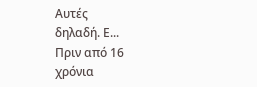Αυτές
δηλαδή. Ε...
Πριν από 16 χρόνια